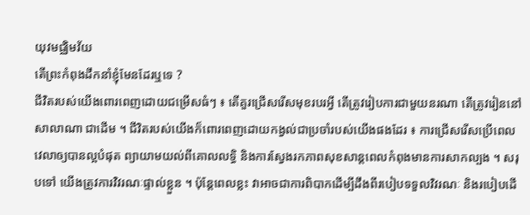យុវមជ្ឈិមវ័យ
តើព្រះកំពុងដឹកនាំខ្ញុំមែនដែរឬទេ ?
ជីវិតរបស់យើងពោរពេញដោយជម្រើសធំៗ ៖ តើគួរជ្រើសរើសមុខរបរអ្វី តើត្រូវរៀបការជាមួយនរណា តើត្រូវរៀននៅសាលាណា ជាដើម ។ ជីវិតរបស់យើងក៏ពោរពេញដោយកង្វល់ជាប្រចាំរបស់យើងផងដែរ ៖ ការជ្រើសរើសប្រើពេលវេលាឲ្យបានល្អបំផុត ព្យាយាមយល់ពីគោលលទ្ធិ និងការស្វែងរកភាពសុខសាន្តពេលកំពុងមានការសាកល្បង ។ សរុបទៅ យើងត្រូវការវិវរណៈផ្ទាល់ខ្លួន ។ ប៉ុន្តែពេលខ្លះ វាអាចជាការពិបាកដើម្បីដឹងពីរបៀបទទួលវិវរណៈ និងរបៀបដើ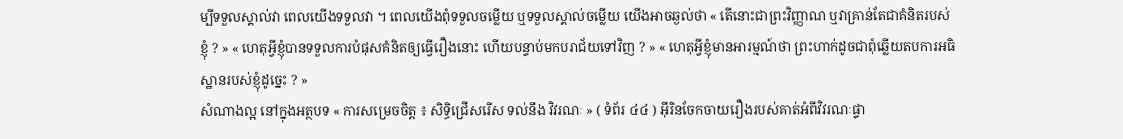ម្បីទទួលស្គាល់វា ពេលយើងទទួលវា ។ ពេលយើងពុំទទួលចម្លើយ ឬទទួលស្គាល់ចម្លើយ យើងអាចឆ្ងល់ថា « តើនោះជាព្រះវិញ្ញាណ ឬវាគ្រាន់តែជាគំនិតរបស់ខ្ញុំ ? » « ហេតុអ្វីខ្ញុំបានទទួលការបំផុសគំនិតឲ្យធ្វើរឿងនោះ ហើយបន្ទាប់មកបរាជ័យទៅវិញ ? » « ហេតុអ្វីខ្ញុំមានអារម្មណ៍ថា ព្រះហាក់ដូចជាពុំឆ្លើយតបការអធិស្ឋានរបស់ខ្ញុំដូច្នេះ ? »
សំណាងល្អ នៅក្នុងអត្ថបទ « ការសម្រេចចិត្ត ៖ សិទ្ធិជ្រើសរើស ទល់នឹង វិវរណៈ » ( ទំព័រ ៤៤ ) អ៊ីរិនចែកចាយរឿងរបស់គាត់អំពីវិវរណៈផ្ទា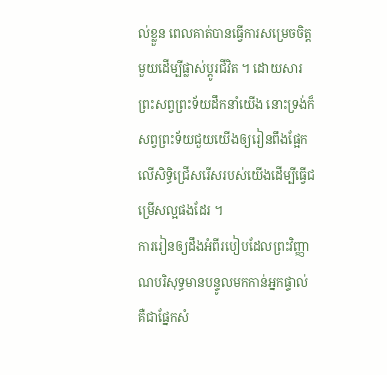ល់ខ្លួន ពេលគាត់បានធ្វើការសម្រេចចិត្តមួយដើម្បីផ្លាស់ប្តូរជីវិត ។ ដោយសារ ព្រះសព្វព្រះទ័យដឹកនាំយើង នោះទ្រង់ក៏សព្វព្រះទ័យជួយយើងឲ្យរៀនពឹងផ្អែកលើសិទ្ធិជ្រើសរើសរបស់យើងដើម្បីធ្វើជម្រើសល្អផងដែរ ។
ការរៀនឲ្យដឹងអំពីរបៀបដែលព្រះវិញ្ញាណបរិសុទ្ធមានបន្ទូលមកកាន់អ្នកផ្ទាល់ គឺជាផ្នែកសំ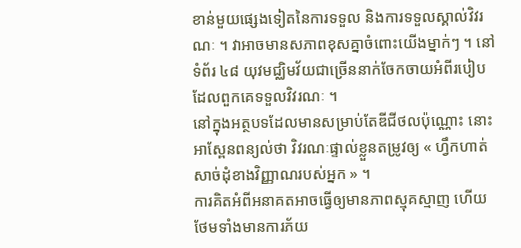ខាន់មួយផ្សេងទៀតនៃការទទួល និងការទទួលស្គាល់វិវរណៈ ។ វាអាចមានសភាពខុសគ្នាចំពោះយើងម្នាក់ៗ ។ នៅទំព័រ ៤៨ យុវមជ្ឈិមវ័យជាច្រើននាក់ចែកចាយអំពីរបៀបដែលពួកគេទទួលវិវរណៈ ។
នៅក្នុងអត្ថបទដែលមានសម្រាប់តែឌីជីថលប៉ុណ្ណោះ នោះអាស្ពែនពន្យល់ថា វិវរណៈផ្ទាល់ខ្លួនតម្រូវឲ្យ « ហ្វឹកហាត់សាច់ដុំខាងវិញ្ញាណរបស់អ្នក » ។
ការគិតអំពីអនាគតអាចធ្វើឲ្យមានភាពស្មុគស្មាញ ហើយថែមទាំងមានការភ័យ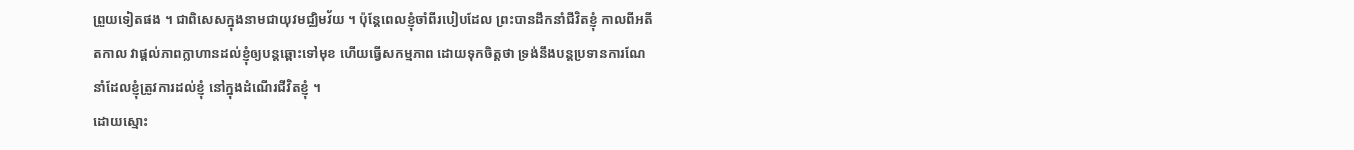ព្រួយទៀតផង ។ ជាពិសេសក្នុងនាមជាយុវមជ្ឈិមវ័យ ។ ប៉ុន្តែពេលខ្ញុំចាំពីរបៀបដែល ព្រះបានដឹកនាំជីវិតខ្ញុំ កាលពីអតីតកាល វាផ្តល់ភាពក្លាហានដល់ខ្ញុំឲ្យបន្តឆ្ពោះទៅមុខ ហើយធ្វើសកម្មភាព ដោយទុកចិត្តថា ទ្រង់នឹងបន្តប្រទានការណែនាំដែលខ្ញុំត្រូវការដល់ខ្ញុំ នៅក្នុងដំណើរជីវិតខ្ញុំ ។
ដោយស្មោះ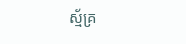ស្ម័គ្រ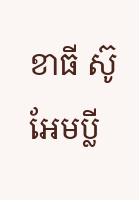ខាធី ស៊ូ អែមប្លី